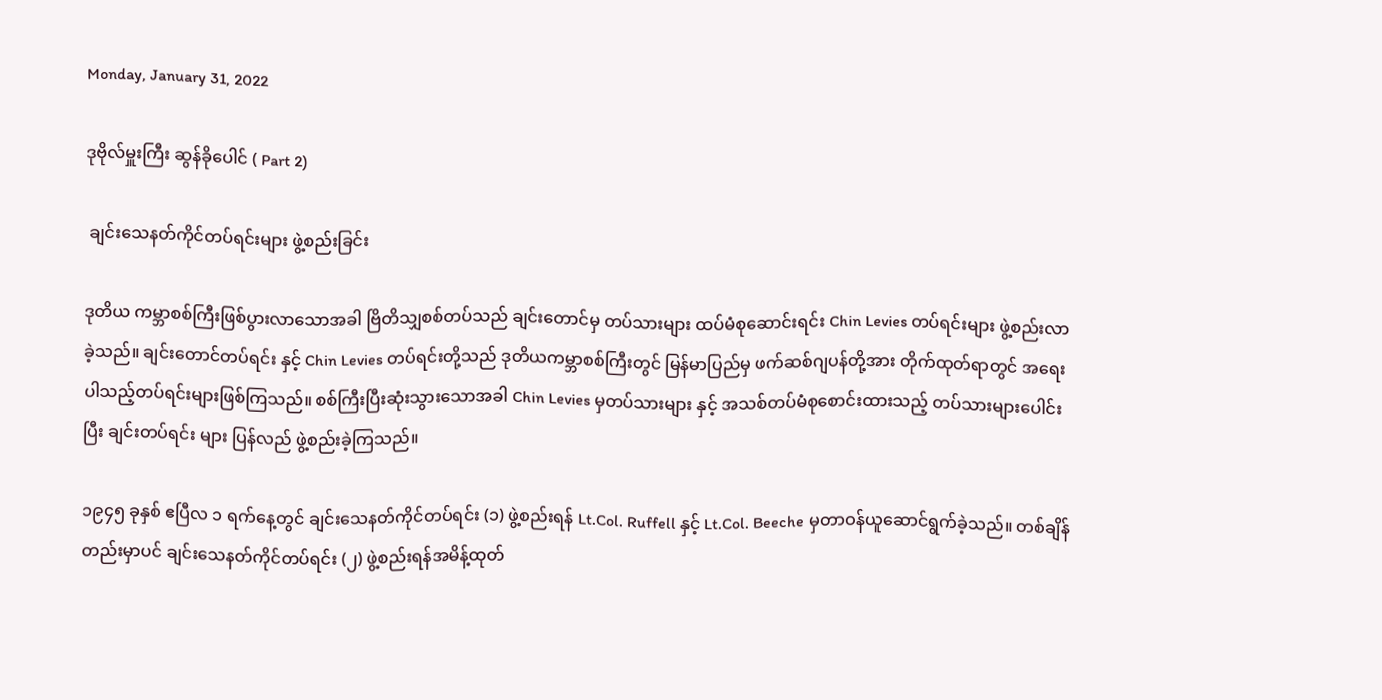Monday, January 31, 2022

ဒုဗိုလ်မှူးကြီး ဆွန်ခိုပေါင် ( Part 2)

 ချင်းသေနတ်ကိုင်တပ်ရင်းများ ဖွဲ့စည်းခြင်း

ဒုတိယ ကမ္ဘာစစ်ကြီးဖြစ်ပွားလာသောအခါ ဗြိတိသျှစစ်တပ်သည် ချင်းတောင်မှ တပ်သားများ ထပ်မံစုဆောင်းရင်း Chin Levies တပ်ရင်းများ ဖွဲ့စည်းလာခဲ့သည်။ ချင်းတောင်တပ်ရင်း နှင့် Chin Levies တပ်ရင်းတို့သည် ဒုတိယကမ္ဘာစစ်ကြီးတွင် မြန်မာပြည်မှ ဖက်ဆစ်ဂျပန်တို့အား တိုက်ထုတ်ရာတွင် အရေးပါသည့်တပ်ရင်းများဖြစ်ကြသည်။ စစ်ကြီးပြီးဆုံးသွားသောအခါ Chin Levies မှတပ်သားများ နှင့် အသစ်တပ်မံစုစောင်းထားသည့် တပ်သားများပေါင်းပြီး ချင်းတပ်ရင်း များ ပြန်လည် ဖွဲ့စည်းခဲ့ကြသည်။

၁၉၄၅ ခုနှစ် ဧပြီလ ၁ ရက်နေ့တွင် ချင်းသေနတ်ကိုင်တပ်ရင်း (၁) ဖွဲ့စည်းရန် Lt.Col. Ruffell နှင့် Lt.Col. Beeche မှတာဝန်ယူဆောင်ရွက်ခဲ့သည်။ တစ်ချိန်တည်းမှာပင် ချင်းသေနတ်ကိုင်တပ်ရင်း (၂) ဖွဲ့စည်းရန်အမိန့်ထုတ်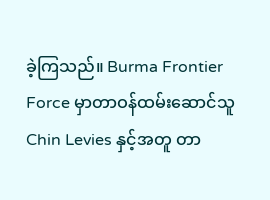ခဲ့ကြသည်။ Burma Frontier Force မှာတာဝန်ထမ်းဆောင်သူ Chin Levies နှင့်အတူ တာ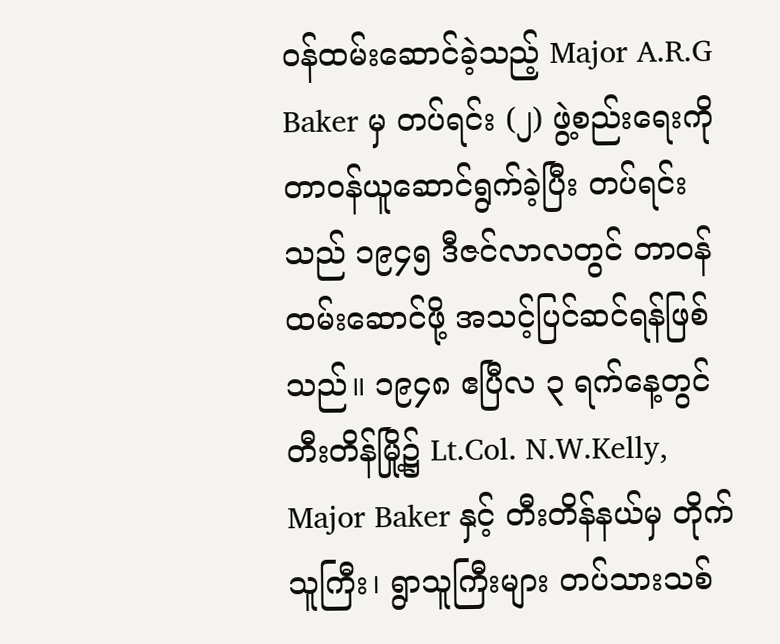ဝန်ထမ်းဆောင်ခဲ့သည့် Major A.R.G Baker မှ တပ်ရင်း (၂) ဖွဲ့စည်းရေးကို တာဝန်ယူဆောင်ရွက်ခဲ့ပြီး တပ်ရင်းသည် ၁၉၄၅ ဒီဇင်လာလတွင် တာဝန်ထမ်းဆောင်ဖို့ အသင့်ပြင်ဆင်ရန်ဖြစ်သည်။ ၁၉၄၈ ဧပြီလ ၃ ရက်နေ့တွင် တီးတိန်မြို့၌ Lt.Col. N.W.Kelly, Major Baker နှင့် တီးတိန်နယ်မှ တိုက်သူကြီး၊ ရွာသူကြီးများ တပ်သားသစ်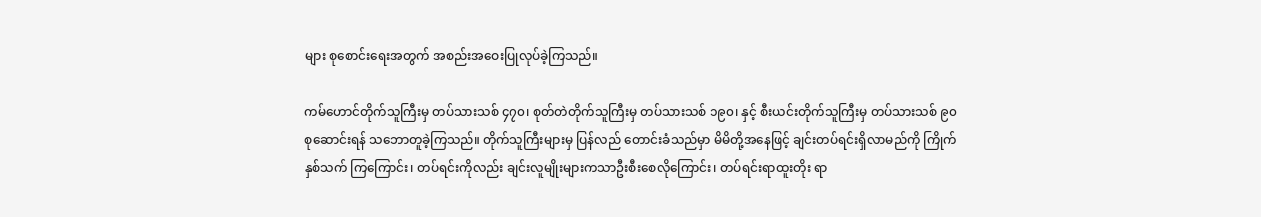များ စုစောင်းရေးအတွက် အစည်းအဝေးပြုလုပ်ခဲ့ကြသည်။

ကမ်ဟောင်တိုက်သူကြီးမှ တပ်သားသစ် ၄၇၀၊ စုတ်တဲတိုက်သူကြီးမှ တပ်သားသစ် ၁၉၀၊ နှင့် စီးယင်းတိုက်သူကြီးမှ တပ်သားသစ် ၉၀ စုဆောင်းရန် သဘောတူခဲ့ကြသည်။ တိုက်သူကြီးများမှ ပြန်လည် တောင်းခံသည်မှာ မိမိတို့အနေဖြင့် ချင်းတပ်ရင်းရှိလာမည်ကို ကြိုက်နှစ်သက် ကြကြောင်း၊ တပ်ရင်းကိုလည်း ချင်းလူမျိုးများကသာဦးစီးစေလိုကြောင်း၊ တပ်ရင်းရာထူးတိုး ရာ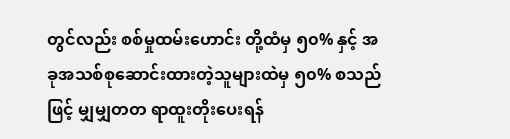တွင်လည်း စစ်မှုထမ်းဟောင်း တို့ထံမှ ၅၀% နှင့် အခုအသစ်စုဆောင်းထားတဲ့သူများထဲမှ ၅၀% စသည်ဖြင့် မျှမျှတတ ရာထူးတိုးပေးရန်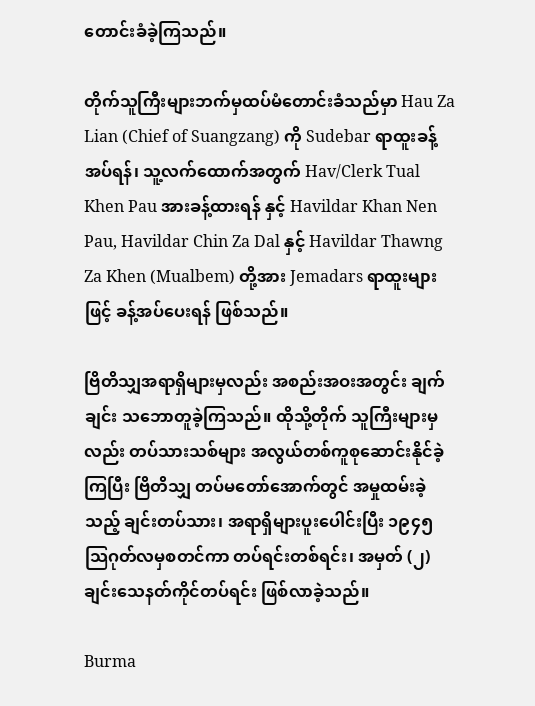တောင်းခံခဲ့ကြသည်။

တိုက်သူကြီးများဘက်မှထပ်မံတောင်းခံသည်မှာ Hau Za Lian (Chief of Suangzang) ကို Sudebar ရာထူးခန့်အပ်ရန်၊ သူ့လက်ထောက်အတွက် Hav/Clerk Tual Khen Pau အားခန့်ထားရန် နှင့် Havildar Khan Nen Pau, Havildar Chin Za Dal နှင့် Havildar Thawng Za Khen (Mualbem) တို့အား Jemadars ရာထူးများဖြင့် ခန့်အပ်ပေးရန် ဖြစ်သည်။

ဗြိတိသျှအရာရှိများမှလည်း အစည်းအဝးအတွင်း ချက်ချင်း သဘောတူခဲ့ကြသည်။ ထိုသို့တိုက် သူကြီးများမှလည်း တပ်သားသစ်များ အလွယ်တစ်ကူစုဆောင်းနိုင်ခဲ့ကြပြီး ဗြိတိသျှ တပ်မတော်အောက်တွင် အမှုထမ်းခဲ့သည့် ချင်းတပ်သား၊ အရာရှိများပူးပေါင်းပြီး ၁၉၄၅ သြဂုတ်လမှစတင်ကာ တပ်ရင်းတစ်ရင်း၊ အမှတ် (၂) ချင်းသေနတ်ကိုင်တပ်ရင်း ဖြစ်လာခဲ့သည်။

Burma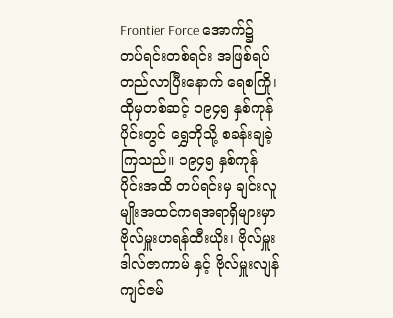Frontier Force အောက်၌ တပ်ရင်းတစ်ရင်း အဖြစ်ရပ်တည်လာပြီးနောက် ရေစကြို၊ ထိုမှတစ်ဆင့် ၁၉၄၅ နှစ်ကုန်ပိုင်းတွင် ရွှေဘိုသို့ စခန်းချခဲ့ကြသည်။ ၁၉၄၅ နှစ်ကုန်ပိုင်းအထိ တပ်ရင်းမှ ချင်းလူမျိုးအထင်ကရအရာရှိများမှာ ဗိုလ်မှူးဟရန်ထီးယိုး၊ ဗိုလ်မှူးဒါလ်ဇာကာမ် နှင့် ဗိုလ်မှူးလျန်ကျင်ဇမ်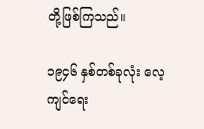တို့ဖြစ်ကြသည်။

၁၉၄၆ နှစ်တစ်ခုလုံး လေ့ကျင်ရေး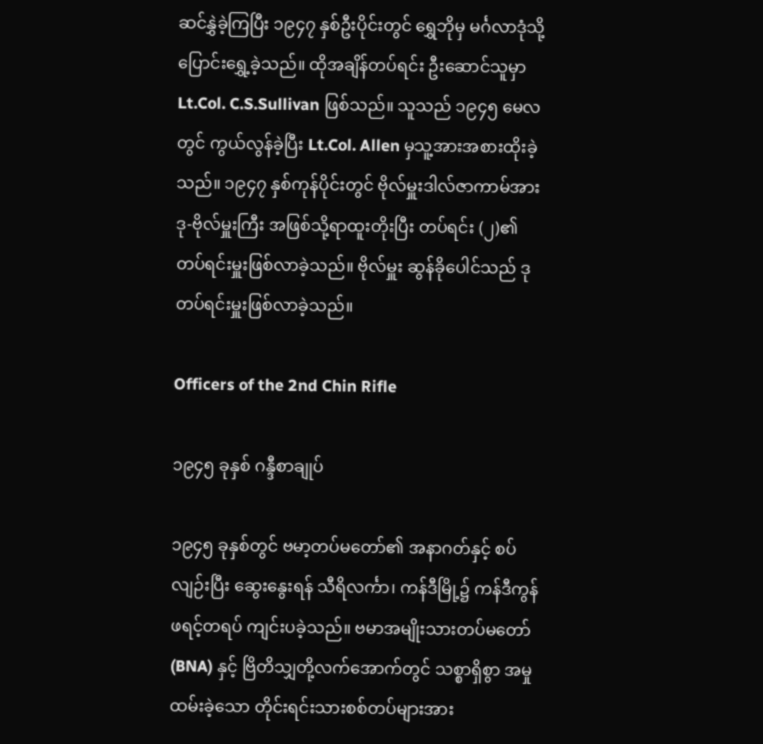ဆင်နွှဲခဲ့ကြပြီး ၁၉၄၇ နှစ်ဦးပိုင်းတွင် ရွှေဘိုမှ မင်္ဂလာဒုံသို့ ပြောင်းရွှေ့ခဲ့သည်။ ထိုအချိန်တပ်ရင်း ဦးဆောင်သူမှာ Lt.Col. C.S.Sullivan ဖြစ်သည်။ သူသည် ၁၉၄၅ မေလတွင် ကွယ်လွန်ခဲ့ပြီး Lt.Col. Allen မှသူ့အားအစားထိုးခဲ့သည်။ ၁၉၄၇ နှစ်ကုန်ပိုင်းတွင် ဗိုလ်မှူးဒါလ်ဇာကာမ်အား ဒု-ဗိုလ်မှူးကြီး အဖြစ်သို့ရာထူးတိုးပြီး တပ်ရင်း (၂)၏ တပ်ရင်းမှူးဖြစ်လာခဲ့သည်။ ဗိုလ်မှူး ဆွန်ခိုပေါင်သည် ဒုတပ်ရင်းမှူးဖြစ်လာခဲ့သည်။

Officers of the 2nd Chin Rifle

၁၉၄၅ ခုနှစ် ဂန္ဒီစာချုပ်

၁၉၄၅ ခုနှစ်တွင် ဗမာ့တပ်မတော်၏ အနာဂတ်နှင့် စပ်လျဉ်းပြီး ဆွေးနွေးရန် သီရိလင်္ကာ၊ ကန်ဒီမြို့၌ ကန်ဒီကွန်ဖရင့်တရပ် ကျင်းပခဲ့သည်။ ဗမာအမျိုးသားတပ်မတော် (BNA) နှင့် ဗြိတိသျှတို့လက်အောက်တွင် သစ္စာရှိစွာ အမှုထမ်းခဲ့သော တိုင်းရင်းသားစစ်တပ်များအား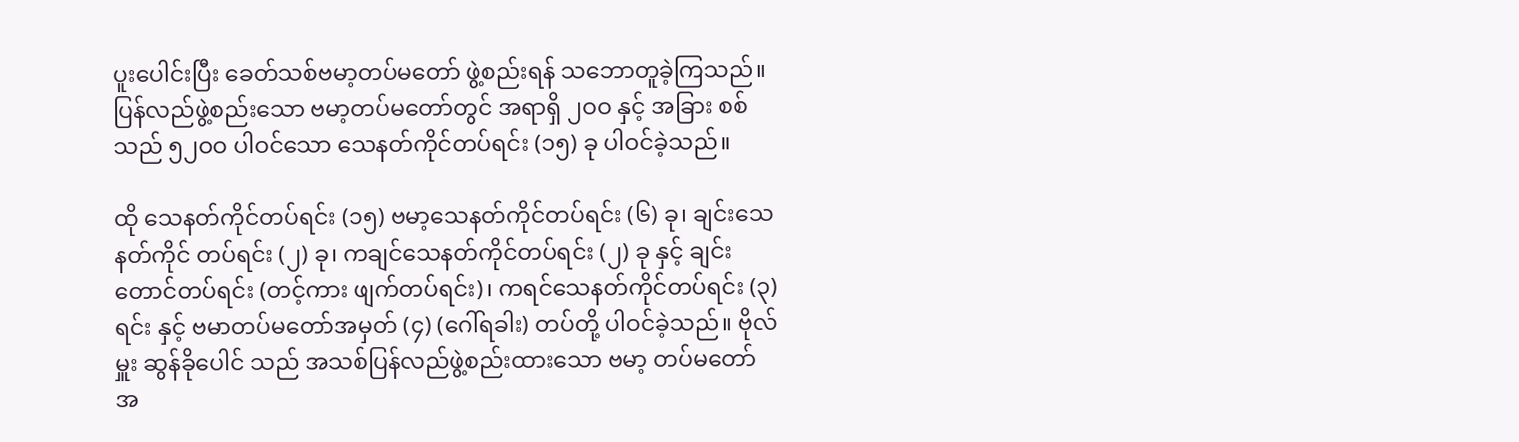ပူးပေါင်းပြီး ခေတ်သစ်ဗမာ့တပ်မတော် ဖွဲ့စည်းရန် သဘောတူခဲ့ကြသည်။ ပြန်လည်ဖွဲ့စည်းသော ဗမာ့တပ်မတော်တွင် အရာရှိ ၂ဝဝ နှင့် အခြား စစ်သည် ၅၂ဝဝ ပါဝင်သော သေနတ်ကိုင်တပ်ရင်း (၁၅) ခု ပါဝင်ခဲ့သည်။

ထို သေနတ်ကိုင်တပ်ရင်း (၁၅) ဗမာ့သေနတ်ကိုင်တပ်ရင်း (၆) ခု၊ ချင်းသေနတ်ကိုင် တပ်ရင်း (၂) ခု၊ ကချင်သေနတ်ကိုင်တပ်ရင်း (၂) ခု နှင့် ချင်းတောင်တပ်ရင်း (တင့်ကား ဖျက်တပ်ရင်း)၊ ကရင်သေနတ်ကိုင်တပ်ရင်း (၃) ရင်း နှင့် ဗမာတပ်မတော်အမှတ် (၄) (ဂေါ်ရခါး) တပ်တို့ ပါဝင်ခဲ့သည်။ ဗိုလ်မှူး ဆွန်ခိုပေါင် သည် အသစ်ပြန်လည်ဖွဲ့စည်းထားသော ဗမာ့ တပ်မတော်အ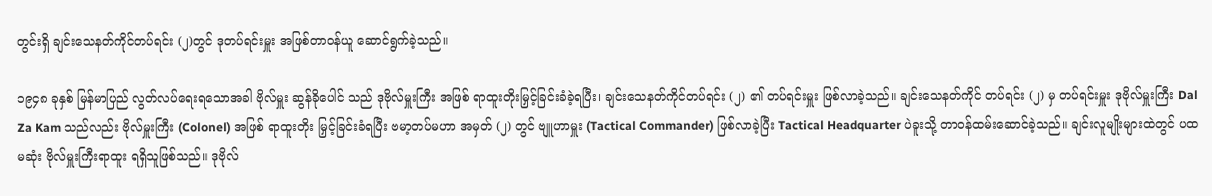တွင်းရှိ ချင်းသေနတ်ကိုင်တပ်ရင်း (၂)တွင် ဒုတပ်ရင်းမှူး အဖြစ်တာဝန်ယူ ဆောင်ရွက်ခဲ့သည်။

၁၉၄၈ ခုနှစ် မြန်မာပြည် လွတ်လပ်ရေးရသောအခါ ဗိုလ်မှူး ဆွန်ခိုပေါင် သည် ဒုဗိုလ်မှူးကြီး အဖြစ် ရာထူးတိုးမြှင့်ခြင်းခံခဲ့ရပြီး၊ ချင်းသေနတ်ကိုင်တပ်ရင်း (၂) ၏ တပ်ရင်းမှူး ဖြစ်လာခဲ့သည်။ ချင်းသေနတ်ကိုင် တပ်ရင်း (၂) မှ တပ်ရင်းမှူး ဒုဗိုလ်မှူးကြီး Dal Za Kam သည်လည်း ဗိုလ်မှူးကြီး (Colonel) အဖြစ် ရာထူးတိုး မြှင့်ခြင်းခံရပြီး ဗမာ့တပ်မဟာ အမှတ် (၂) တွင် ဗျူဟာမှူး (Tactical Commander) ဖြစ်လာခဲ့ပြီး Tactical Headquarter ပဲခူးသို့ တာဝန်ထမ်းဆောင်ခဲ့သည်။ ချင်းလူမျိုးများထဲတွင် ပထမဆုံး ဗိုလ်မှူးကြီးရာထူး ရရှိသူဖြစ်သည်။ ဒုဗိုလ်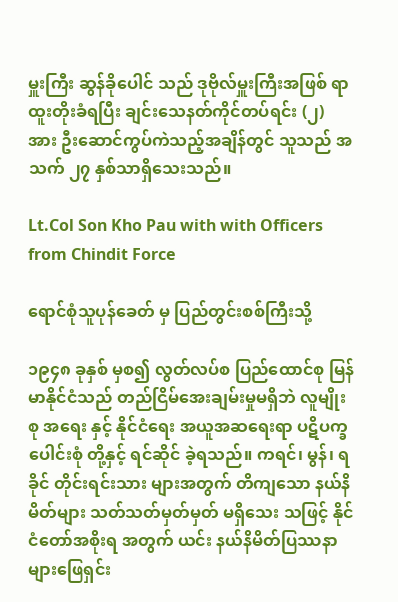မှူးကြီး ဆွန်ခိုပေါင် သည် ဒုဗိုလ်မှူးကြီးအဖြစ် ရာထူးတိုးခံရပြီး ချင်းသေနတ်ကိုင်တပ်ရင်း (၂) အား ဦးဆောင်ကွပ်ကဲသည့်အချိန်တွင် သူသည် အသက် ၂၇ နှစ်သာရှိသေးသည်။

Lt.Col Son Kho Pau with with Officers from Chindit Force

ရောင်စုံသူပုန်ခေတ် မှ ပြည်တွင်းစစ်ကြီးသို့

၁၉၄၈ ခုနှစ် မှစ၍ လွတ်လပ်စ ပြည်ထောင်စု မြန်မာနိုင်ငံသည် တည်ငြိမ်အေးချမ်းမှုမရှိဘဲ လူမျိုးစု အရေး နှင့် နိုင်ငံရေး အယူအဆရေးရာ ပဋိပက္ခပေါင်းစုံ တို့နှင့် ရင်ဆိုင် ခဲ့ရသည်။ ကရင်၊ မွန်၊ ရခိုင် တိုင်းရင်းသား များအတွက် တိကျသော နယ်နိမိတ်များ သတ်သတ်မှတ်မှတ် မရှိသေး သဖြင့် နိုင်ငံတော်အစိုးရ အတွက် ယင်း နယ်နိမိတ်ပြဿနာ များဖြေရှင်း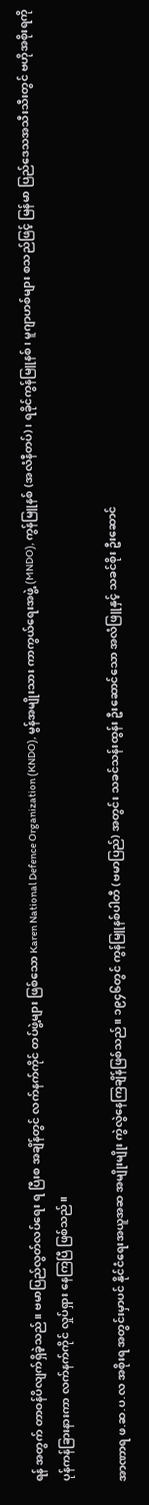ရန် အတွက် တာဝန်ပိလျက်ရှိခဲ့သည်။ ဗမာပြည်လွတ်လပ်ရေး ရ ပြီးစ အချိန်တွင် လက်နက်ကိုင် တပ်ဖွဲ့များ ဖြစ်သော Karen National Defence Organization (KNDO), မွန်အမျိုးသား ကာကွယ်ရေးအဖွဲ့ (MNDO), ကွန်မြူနစ် (အလံနီတပ်)၊ ရခိုင်ကွန်မြူနစ်၊ မူဂျာဟစ်များ စသည်ဖြင့် မြန်မာ ပြည်ဒေသအသီးသီးတွင် ဗဟိုအစိုးရကို ပုန်ကန်ခြားနားကာ လက်နက်ကိုင် လှုပ်ရှား နေကြပြီ ဖြစ်သည်။

အာဏာရ ဖ.ဆ.ပ.လ အစိုးရ အတွင်းမှာပင် နိုင်ငံရေးအယူအဆ အမျိုးမျိုး ကွဲလွဲနေကြချိန်ဖြစ်သည်။ ၁၉၄၆တွင် ကွန်မြူနစ်ပါတီ (ဗမာပြည်) အတွင်း သခင်သန်းထွန်း ဦးဆောင်သော အလံဖြူနှင့် သခင်စိုး ဦးဆောင်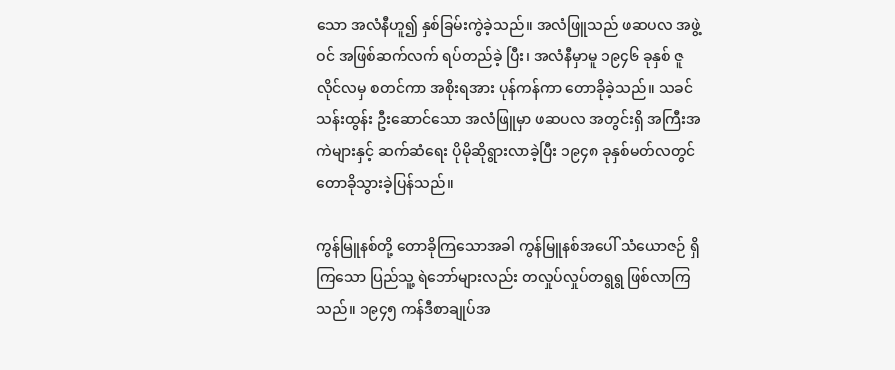သော အလံနီဟူ၍ နှစ်ခြမ်းကွဲခဲ့သည်။ အလံဖြူသည် ဖဆပလ အဖွဲ့ဝင် အဖြစ်ဆက်လက် ရပ်တည်ခဲ့ ပြီး၊ အလံနီမှာမူ ၁၉၄၆ ခုနှစ် ဇူလိုင်လမှ စတင်ကာ အစိုးရအား ပုန်ကန်ကာ တောခိုခဲ့သည်။ သခင်သန်းထွန်း ဦးဆောင်သော အလံဖြူမှာ ဖဆပလ အတွင်းရှိ အကြီးအကဲများနှင့် ဆက်ဆံရေး ပိုမိုဆိုရွားလာခဲ့ပြီး ၁၉၄၈ ခုနှစ်မတ်လတွင် တောခိုသွားခဲ့ပြန်သည်။

ကွန်မြူနစ်တို့ တောခိုကြသောအခါ ကွန်မြူနစ်အပေါ် သံယောဇဉ် ရှိကြသော ပြည်သူ့ ရဲဘော်များလည်း တလှုပ်လှုပ်တရွရွ ဖြစ်လာကြသည်။ ၁၉၄၅ ကန်ဒီစာချုပ်အ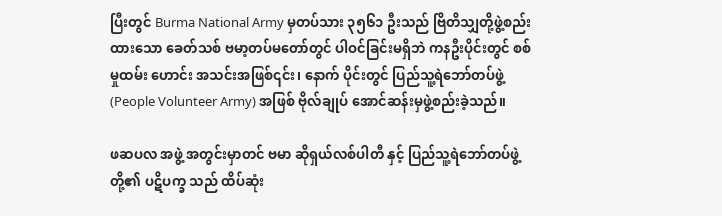ပြီးတွင် Burma National Army မှတပ်သား ၃၅၆၁ ဦးသည် ဗြိတိသျှတို့ဖွဲ့စည်းထားသော ခေတ်သစ် ဗမာ့တပ်မတော်တွင် ပါဝင်ခြင်းမရှိဘဲ ကနဦးပိုင်းတွင် စစ်မှုထမ်း ဟောင်း အသင်းအဖြစ်၎င်း၊ နောက် ပိုင်းတွင် ပြည်သူ့ရဲဘော်တပ်ဖွဲ့ (People Volunteer Army) အဖြစ် ဗိုလ်ချုပ် အောင်ဆန်းမှဖွဲ့စည်းခဲ့သည်။

ဖဆပလ အဖွဲ့ အတွင်းမှာတင် ဗမာ ဆိုရှယ်လစ်ပါတီ နှင့် ပြည်သူ့ရဲဘော်တပ်ဖွဲ့ တို့၏ ပဋိပက္ခ သည် ထိပ်ဆုံး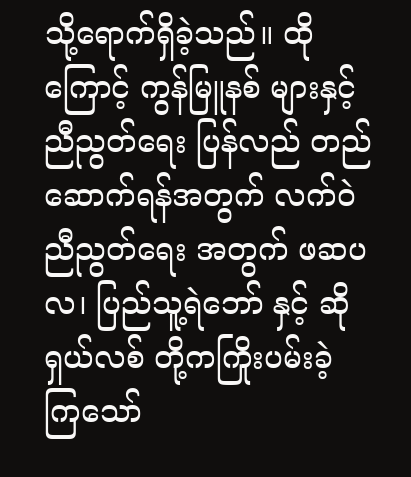သို့ရောက်ရှိခဲ့သည်။ ထိုကြောင့် ကွန်မြူနစ် များနှင့် ညီညွတ်ရေး ပြန်လည် တည်ဆောက်ရန်အတွက် လက်ဝဲညီညွတ်ရေး အတွက် ဖဆပလ၊ ပြည်သူ့ရဲဘော် နှင့် ဆိုရှယ်လစ် တို့ကကြိုးပမ်းခဲ့ ကြသော်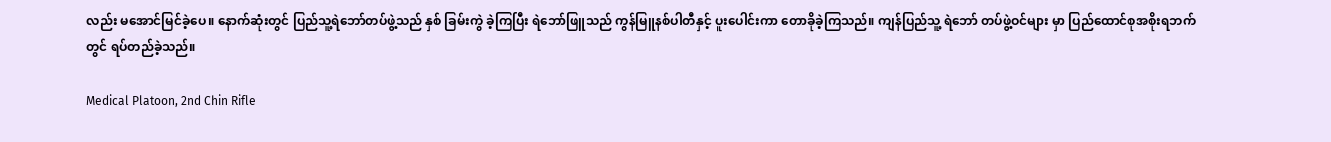လည်း မအောင်မြင်ခဲ့ပေ။ နောက်ဆုံးတွင် ပြည်သူ့ရဲဘော်တပ်ဖွဲ့သည် နှစ် ခြမ်းကွဲ ခဲ့ကြပြီး ရဲဘော်ဖြူသည် ကွန်မြူနစ်ပါတီနှင့် ပူးပေါင်းကာ တောခိုခဲ့ကြသည်။ ကျန်ပြည်သူ့ ရဲဘော် တပ်ဖွဲ့ဝင်များ မှာ ပြည်ထောင်စုအစိုးရဘက်တွင် ရပ်တည်ခဲ့သည်။

Medical Platoon, 2nd Chin Rifle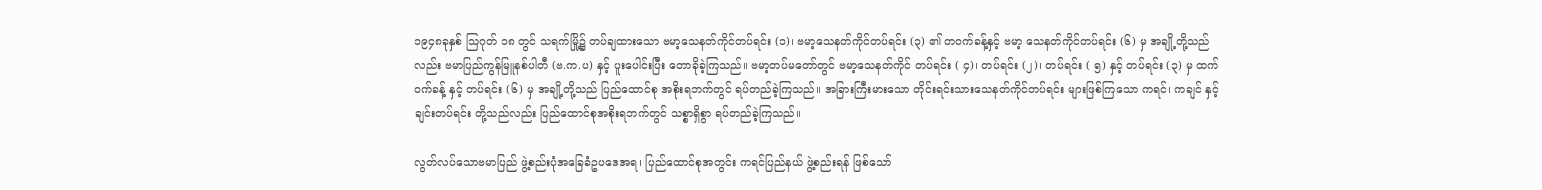၁၉၄၈ခုနှစ် သြဂုတ် ၁၈ တွင် သရက်မြို့၌ တပ်ချထားသော ဗမာ့သေနတ်ကိုင်တပ်ရင်း (၁)၊ ဗမာ့သေနတ်ကိုင်တပ်ရင်း (၃) ၏ တဝက်ခန့်နှင့် ဗမာ့ သေနတ်ကိုင်တပ်ရင်း (၆) မှ အချို့တို့သည်လည်း ဗမာပြည်ကွန်မြူနစ်ပါတီ (ဗ.က.ပ) နှင့် ပူးပေါင်းပြီး တောခိုခဲ့ကြသည်။ ဗမာ့တပ်မတော်တွင် ဗမာ့သေနတ်ကိုင် တပ်ရင်း ( ၄)၊ တပ်ရင်း (၂)၊ တပ်ရင်း ( ၅) နှင့် တပ်ရင်း (၃) မှ ထက်ဝက်ခန့် နှင့် တပ်ရင်း (၆) မှ အချို့တို့သည် ပြည်ထောင်စု အစိုးရဘက်တွင် ရပ်တည်ခဲ့ကြသည်။ အခြားကြီးမားသော တိုင်းရင်းသားသေနတ်ကိုင်တပ်ရင်း များဖြစ်ကြသော ကရင်၊ ကချင် နှင့် ချင်းတပ်ရင်း တို့သည်လည်း ပြည်ထောင်စုအစိုးရဘက်တွင် သစ္စာရှိစွာ ရပ်တည်ခဲ့ကြသည်။

လွတ်လပ်သောဗမာပြည် ဖွဲ့စည်းပုံအခြေခံဥပဒေအရ၊ ပြည်ထောင်စုအတွင်း ကရင်ပြည်နယ် ဖွဲ့စည်းရန် ဖြစ်သော်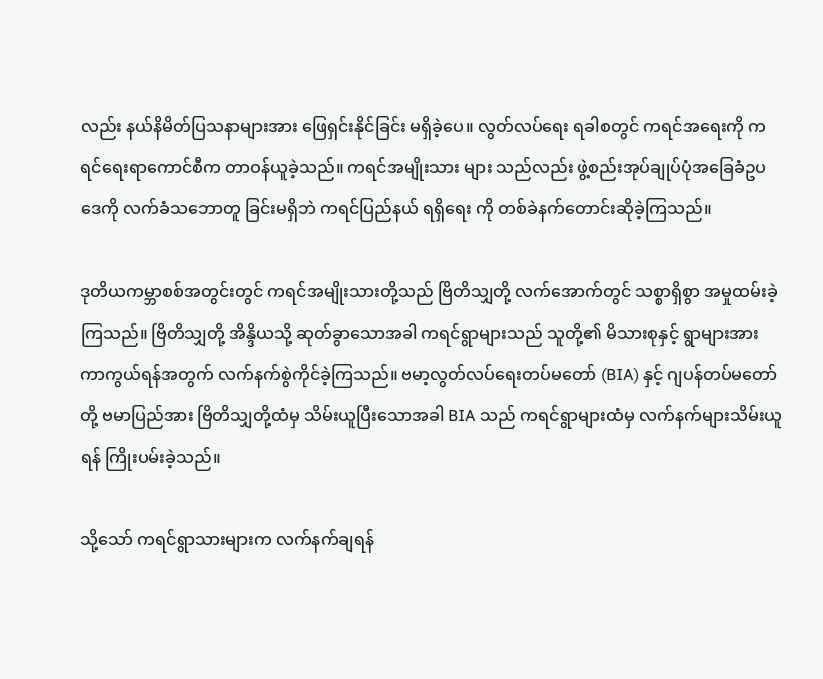လည်း နယ်နိမိတ်ပြသနာများအား ဖြေရှင်းနိုင်ခြင်း မရှိခဲ့ပေ။ လွတ်လပ်ရေး ရခါစတွင် ကရင်အရေးကို ကရင်ရေးရာကောင်စီက တာဝန်ယူခဲ့သည်။ ကရင်အမျိုးသား များ သည်လည်း ဖွဲ့စည်းအုပ်ချုပ်ပုံအခြေခံဥပဒေကို လက်ခံသဘောတူ ခြင်းမရှိဘဲ ကရင်ပြည်နယ် ရရှိရေး ကို တစ်ခဲနက်တောင်းဆိုခဲ့ကြသည်။

ဒုတိယကမ္ဘာစစ်အတွင်းတွင် ကရင်အမျိုးသားတို့သည် ဗြိတိသျှတို့ လက်အောက်တွင် သစ္စာရှိစွာ အမှုထမ်းခဲ့ကြသည်။ ဗြိတိသျှတို့ အိန္ဒိယသို့ ဆုတ်ခွာသောအခါ ကရင်ရွာများသည် သူတို့၏ မိသားစုနှင့် ရွာများအား ကာကွယ်ရန်အတွက် လက်နက်စွဲကိုင်ခဲ့ကြသည်။ ဗမာ့လွတ်လပ်ရေးတပ်မတော် (BIA) နှင့် ဂျပန်တပ်မတော် တို့ ဗမာပြည်အား ဗြိတိသျှတို့ထံမှ သိမ်းယူပြီးသောအခါ BIA သည် ကရင်ရွာများထံမှ လက်နက်များသိမ်းယူရန် ကြိုးပမ်းခဲ့သည်။

သို့သော် ကရင်ရွာသားများက လက်နက်ချရန်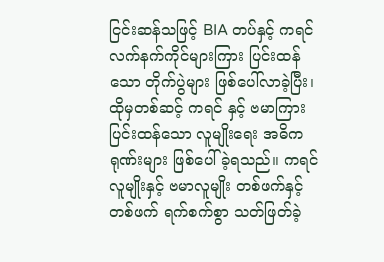ငြင်းဆန်သဖြင့် BIA တပ်နှင့် ကရင် လက်နက်ကိုင်များကြား ပြင်းထန်သော တိုက်ပွဲများ ဖြစ်ပေါ်လာခဲ့ပြီး၊ ထိုမှတစ်ဆင့် ကရင် နှင့် ဗမာကြား ပြင်းထန်သော လူမျိုးရေး အဓိကရုဏ်းများ ဖြစ်ပေါ်ခဲ့ရသည်။ ကရင်လူမျိုးနှင့် ဗမာလူမျိုး တစ်ဖက်နှင့် တစ်ဖက် ရက်စက်စွာ သတ်ဖြတ်ခဲ့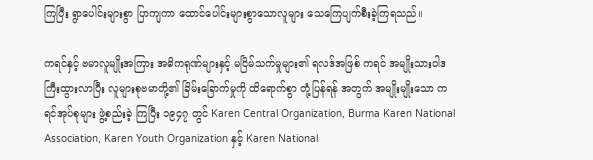ကြပြီး ရွာပေါင်းများစွာ ပြာကျကာ ထောင်ပေါင်းများစွာသောလူများ သေကြေပျက်စီးခဲ့ကြရသည်။

ကရင်နှင့် ဗမာလူမျိုးအကြား အဓိကရုဏ်များနှင့် မငြိမ်သက်မှုများ၏ ရလဒ်အဖြစ် ကရင် အမျိုးသားဝါဒ ကြီးထွားလာပြီး လူများစုဗမာတို့၏ ခြိမ်းခြောက်မှုကို ထိရောက်စွာ တုံ့ပြန်ရန် အတွက် အမျိုးမျိုးသော ကရင်အုပ်စုများ ဖွဲ့စည်းခဲ့ ကြပြီး ၁၉၄၇ တွင် Karen Central Organization, Burma Karen National Association, Karen Youth Organization နှင့် Karen National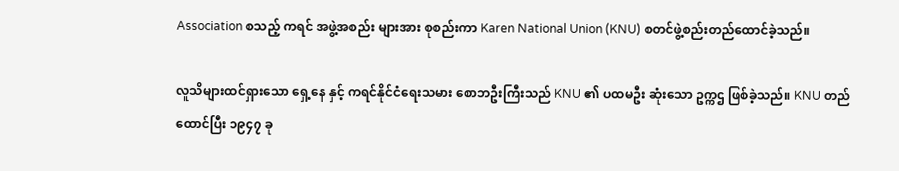Association စသည့် ကရင် အဖွဲ့အစည်း များအား စုစည်းကာ Karen National Union (KNU) စတင်ဖွဲ့စည်းတည်ထောင်ခဲ့သည်။

လူသိများထင်ရှားသော ရှေ့နေ နှင့် ကရင်နိုင်ငံရေးသမား စောဘဦးကြီးသည် KNU ၏ ပထမဦး ဆုံးသော ဥက္ကဌ ဖြစ်ခဲ့သည်။ KNU တည်ထောင်ပြီး ၁၉၄၇ ခု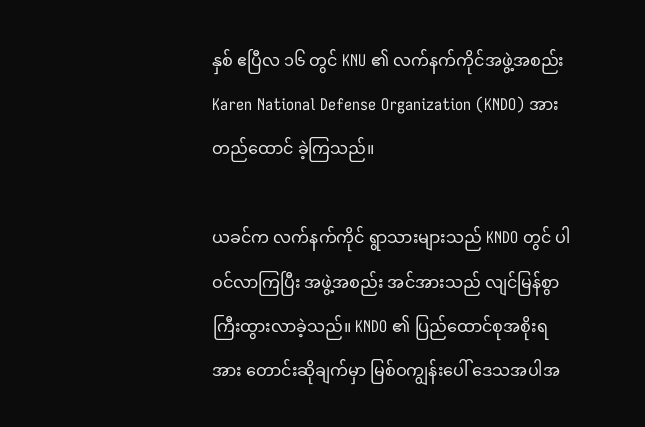နှစ် ဧပြီလ ၁၆ တွင် KNU ၏ လက်နက်ကိုင်အဖွဲ့အစည်း Karen National Defense Organization (KNDO) အားတည်ထောင် ခဲ့ကြသည်။

ယခင်က လက်နက်ကိုင် ရွာသားများသည် KNDO တွင် ပါဝင်လာကြပြီး အဖွဲ့အစည်း အင်အားသည် လျင်မြန်စွာ ကြီးထွားလာခဲ့သည်။ KNDO ၏ ပြည်ထောင်စုအစိုးရအား တောင်းဆိုချက်မှာ မြစ်ဝကျွန်းပေါ် ဒေသအပါအ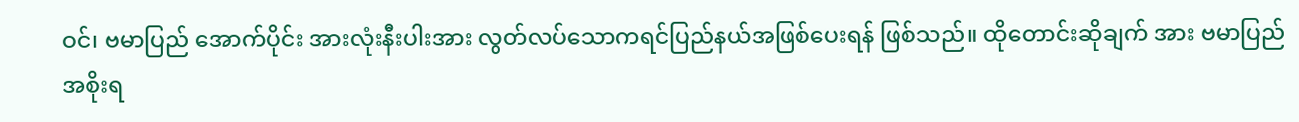ဝင်၊ ဗမာပြည် အောက်ပိုင်း အားလုံးနီးပါးအား လွတ်လပ်သောကရင်ပြည်နယ်အဖြစ်ပေးရန် ဖြစ်သည်။ ထိုတောင်းဆိုချက် အား ဗမာပြည် အစိုးရ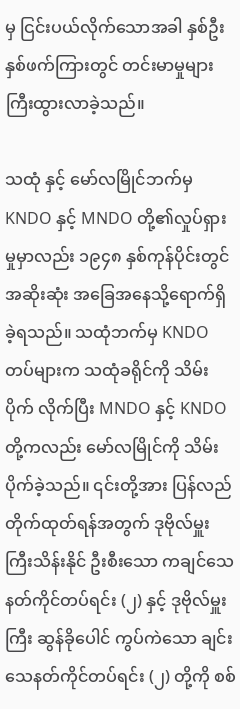မှ ငြင်းပယ်လိုက်သောအခါ နှစ်ဦးနှစ်ဖက်ကြားတွင် တင်းမာမှုများ ကြီးထွားလာခဲ့သည်။

သထုံ နှင့် မော်လမြိုင်ဘက်မှ KNDO နှင့် MNDO တို့၏လှုပ်ရှားမှုမှာလည်း ၁၉၄၈ နှစ်ကုန်ပိုင်းတွင် အဆိုးဆုံး အခြေအနေသို့ရောက်ရှိခဲ့ရသည်။ သထုံဘက်မှ KNDO တပ်များက သထုံခရိုင်ကို သိမ်းပိုက် လိုက်ပြီး MNDO နှင့် KNDO တို့ကလည်း မော်လမြိုင်ကို သိမ်းပိုက်ခဲ့သည်။ ၎င်းတို့အား ပြန်လည် တိုက်ထုတ်ရန်အတွက် ဒုဗိုလ်မှူးကြီးသိန်းနိုင် ဦးစီးသော ကချင်သေနတ်ကိုင်တပ်ရင်း (၂) နှင့် ဒုဗိုလ်မှူးကြီး ဆွန်ခိုပေါင် ကွပ်ကဲသော ချင်းသေနတ်ကိုင်တပ်ရင်း (၂) တို့ကို စစ်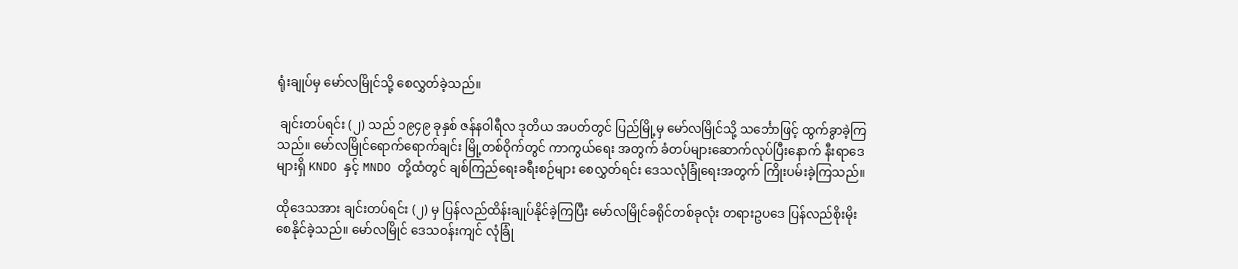ရုံးချုပ်မှ မော်လမြိုင်သို့ စေလွှတ်ခဲ့သည်။

 ချင်းတပ်ရင်း (၂) သည် ၁၉၄၉ ခုနှစ် ဇန်နဝါရီလ ဒုတိယ အပတ်တွင် ပြည်မြို့မှ မော်လမြိုင်သို့ သင်္ဘောဖြင့် ထွက်ခွာခဲ့ကြသည်။ မော်လမြိုင်ရောက်ရောက်ချင်း မြို့တစ်ဝိုက်တွင် ကာကွယ်ရေး အတွက် ခံတပ်များဆောက်လုပ်ပြီးနောက် နီးရာဒေများရှိ KNDO နှင့် MNDO တို့ထံတွင် ချစ်ကြည်ရေးခရီးစဉ်များ စေလွှတ်ရင်း ဒေသလုံခြုံရေးအတွက် ကြိုးပမ်းခဲ့ကြသည်။

ထိုဒေသအား ချင်းတပ်ရင်း (၂) မှ ပြန်လည်ထိန်းချုပ်နိုင်ခဲ့ကြပြီး မော်လမြိုင်ခရိုင်တစ်ခုလုံး တရားဥပဒေ ပြန်လည်စိုးမိုး စေနိုင်ခဲ့သည်။ မော်လမြိုင် ဒေသဝန်းကျင် လုံခြုံ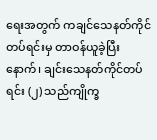ရေးအတွက် ကချင်သေနတ်ကိုင်တပ်ရင်းမှ တာဝန်ယူခဲ့ပြီးနောက်၊ ချင်းသေနတ်ကိုင်တပ်ရင်း (၂) သည်ကျိုက္ခ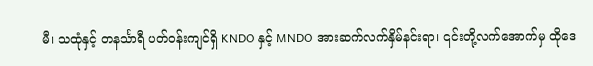မီ၊ သထုံနှင့် တနင်္သာရီ ပတ်ဝန်းကျင်ရှိ KNDO နှင့် MNDO အားဆက်လက်နှိမ်နင်းရာ၊ ၎င်းတို့လက်အောက်မှ ထိုဒေ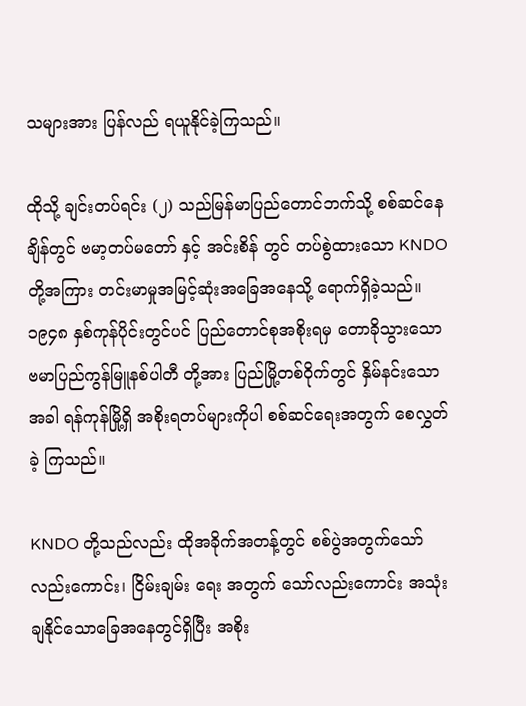သများအား ပြန်လည် ရယူနိုင်ခဲ့ကြသည်။

ထိုသို့ ချင်းတပ်ရင်း (၂) သည်မြန်မာပြည်တောင်ဘက်သို့ စစ်ဆင်နေချိန်တွင် ဗမာ့တပ်မတော် နှင့် အင်းစိန် တွင် တပ်စွဲထားသော KNDO တို့အကြား တင်းမာမှုအမြင့်ဆုံးအခြေအနေသို့ ရောက်ရှိခဲ့သည်။ ၁၉၄၈ နှစ်ကုန်ပိုင်းတွင်ပင် ပြည်တောင်စုအစိုးရမှ တောခိုသွားသော ဗမာပြည်ကွန်မြူနစ်ပါတီ တို့အား ပြည်မြို့တစ်ဝိုက်တွင် နှိမ်နင်းသောအခါ ရန်ကုန်မြို့ရှိ အစိုးရတပ်များကိုပါ စစ်ဆင်ရေးအတွက် စေလွှတ်ခဲ့ ကြသည်။

KNDO တို့သည်လည်း ထိုအခိုက်အတန့်တွင် စစ်ပွဲအတွက်သော်လည်းကောင်း၊ ငြိမ်းချမ်း ရေး အတွက် သော်လည်းကောင်း အသုံးချနိုင်သောခြေအနေတွင်ရှိပြီး အစိုး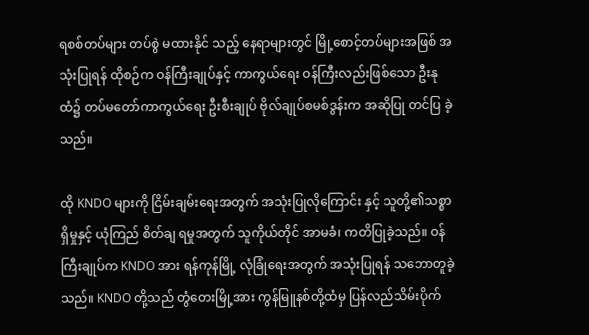ရစစ်တပ်များ တပ်စွဲ မထားနိုင် သည့် နေရာများတွင် မြို့စောင့်တပ်များအဖြစ် အသုံးပြုရန် ထိုစဉ်က ဝန်ကြီးချုပ်နှင့် ကာကွယ်ရေး ဝန်ကြီးလည်းဖြစ်သော ဦးနုထံ၌ တပ်မတော်ကာကွယ်ရေး ဦးစီးချုပ် ဗိုလ်ချုပ်စမစ်ဒွန်းက အဆိုပြု တင်ပြ ခဲ့သည်။

ထို KNDO များကို ငြိမ်းချမ်းရေးအတွက် အသုံးပြုလိုကြောင်း နှင့် သူတို့၏သစ္စာရှိမှုနှင့် ယုံကြည် စိတ်ချ ရမှုအတွက် သူကိုယ်တိုင် အာမခံ၊ ကတိပြုခဲ့သည်။ ဝန်ကြီးချုပ်က KNDO အား ရန်ကုန်မြို့ လုံခြုံရေးအတွက် အသုံးပြုရန် သဘောတူခဲ့သည်။ KNDO တို့သည် တွံတေးမြို့အား ကွန်မြူနစ်တို့ထံမှ ပြန်လည်သိမ်းပိုက်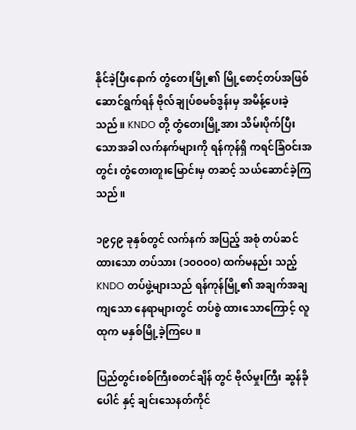နိုင်ခဲ့ပြီးနောက် တွံတေးမြို့၏ မြို့စောင့်တပ်အဖြစ် ဆောင်ရွက်ရန် ဗိုလ်ချုပ်စမစ်ဒွန်းမှ အမိန့်ပေးခဲ့သည်။ KNDO တို့ တွံတေးမြို့အား သိမ်းပိုက်ပြီးသောအခါ လက်နက်များကို ရန်ကုန်ရှိ ကရင်ခြံဝင်းအတွင်း တွံတေးတူးမြောင်းမှ တဆင့် သယ်ဆောင်ခဲ့ကြသည်။

၁၉၄၉ ခုနှစ်တွင် လက်နက် အပြည့် အစုံ တပ်ဆင်ထားသော တပ်သား (၁ဝဝဝဝ) ထက်မနည်း သည့် KNDO တပ်ဖွဲ့များသည် ရန်ကုန်မြို့၏ အချက်အချကျသော နေရာများတွင် တပ်စွဲ ထားသောကြောင့် လူထုက မနှစ်မြို့ခဲ့ကြပေ။

ပြည်တွင်းစစ်ကြီးစတင်ချိန် တွင် ဗိုလ်မှုးကြီး ဆွန်ခိုပေါင် နှင့် ချင်းသေနတ်ကိုင်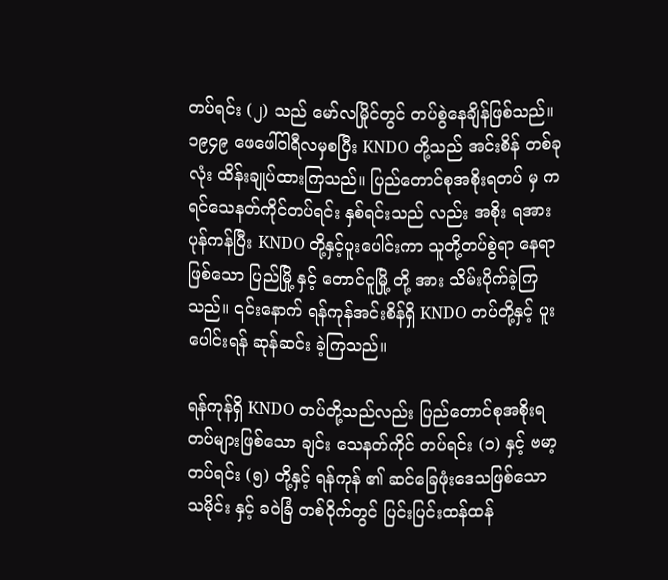တပ်ရင်း (၂) သည် မော်လမြိုင်တွင် တပ်စွဲနေချိန်ဖြစ်သည်။ ၁၉၄၉ ဖေဖေါ်ဝါရီလမှစပြီး KNDO တို့သည် အင်းစိန် တစ်ခုလုံး ထိန်းချုပ်ထားကြသည်။ ပြည်တောင်စုအစိုးရတပ် မှ ကရင်သေနတ်ကိုင်တပ်ရင်း နှစ်ရင်းသည် လည်း အစိုး ရအား ပုန်ကန်ပြီး KNDO တို့နှင့်ပူးပေါင်းကာ သူတို့တပ်စွဲရာ နေရာဖြစ်သော ပြည်မြို့ နှင့် တောင်ငူမြို့ တို့ အား သိမ်းပိုက်ခဲ့ကြသည်။ ၎င်းနောက် ရန်ကုန်အင်းစိန်ရှိ KNDO တပ်တို့နှင့် ပူးပေါင်းရန် ဆုန်ဆင်း ခဲ့ကြသည်။

ရန်ကုန်ရှိ KNDO တပ်တို့သည်လည်း ပြည်တောင်စုအစိုးရတပ်များဖြစ်သော ချင်း သေနတ်ကိုင် တပ်ရင်း (၁) နှင့် ဗမာ့တပ်ရင်း (၅) တို့နှင့် ရန်ကုန် ၏ ဆင်ခြေဖုံးဒေသဖြစ်သော သမိုင်း နှင့် ခဝဲခြံ တစ်ဝိုက်တွင် ပြင်းပြင်းထန်ထန်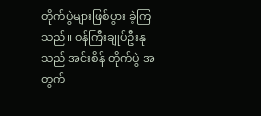တိုက်ပွဲများဖြစ်ပွား ခဲ့ကြသည်။ ဝန်ကြီးချုပ်ဦးနုသည် အင်းစိန် တိုက်ပွဲ အတွက်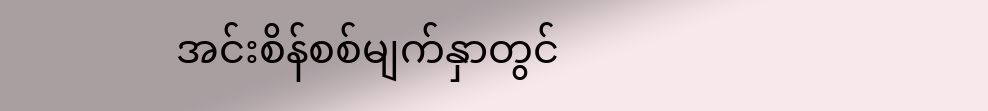အင်းစိန်စစ်မျက်နှာတွင်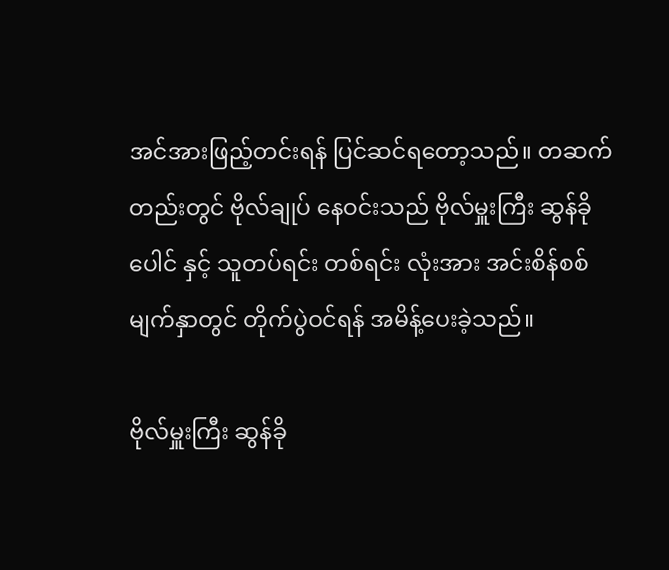အင်အားဖြည့်တင်းရန် ပြင်ဆင်ရတော့သည်။ တဆက်တည်းတွင် ဗိုလ်ချုပ် နေဝင်းသည် ဗိုလ်မှူးကြီး ဆွန်ခိုပေါင် နှင့် သူတပ်ရင်း တစ်ရင်း လုံးအား အင်းစိန်စစ်မျက်နှာတွင် တိုက်ပွဲဝင်ရန် အမိန့်ပေးခဲ့သည်။

ဗိုလ်မှူးကြီး ဆွန်ခို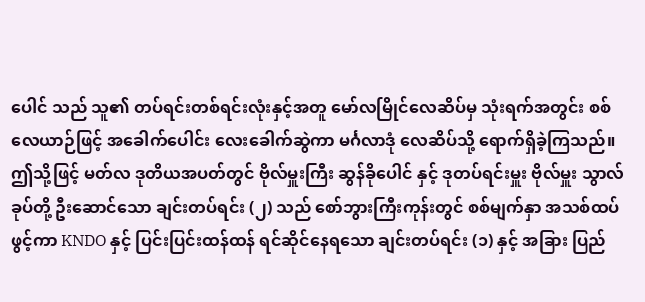ပေါင် သည် သူ၏ တပ်ရင်းတစ်ရင်းလုံးနှင့်အတူ မော်လမြိုင်လေဆိပ်မှ သုံးရက်အတွင်း စစ်လေယာဉ်ဖြင့် အခေါက်ပေါင်း လေးခေါက်ဆွဲကာ မင်္ဂလာဒုံ လေဆိပ်သို့ ရောက်ရှိခဲ့ကြသည်။ ဤသို့ဖြင့် မတ်လ ဒုတိယအပတ်တွင် ဗိုလ်မှူးကြီး ဆွန်ခိုပေါင် နှင့် ဒုတပ်ရင်းမှူး ဗိုလ်မှူး သွာလ်ခုပ်တို့ ဦးဆောင်သော ချင်းတပ်ရင်း (၂) သည် စော်ဘွားကြီးကုန်းတွင် စစ်မျက်နှာ အသစ်ထပ်ဖွင့်ကာ KNDO နှင့် ပြင်းပြင်းထန်ထန် ရင်ဆိုင်နေရသော ချင်းတပ်ရင်း (၁) နှင့် အခြား ပြည်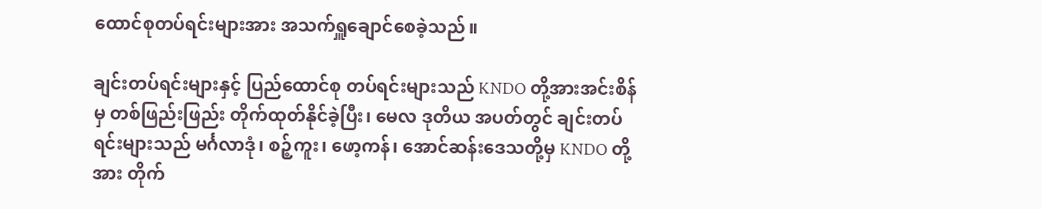ထောင်စုတပ်ရင်းများအား အသက်ရှူချောင်စေခဲ့သည်။

ချင်းတပ်ရင်းများနှင့် ပြည်ထောင်စု တပ်ရင်းများသည် KNDO တို့အားအင်းစိန်မှ တစ်ဖြည်းဖြည်း တိုက်ထုတ်နိုင်ခဲ့ပြီး၊ မေလ ဒုတိယ အပတ်တွင် ချင်းတပ်ရင်းများသည် မင်္ဂလာဒုံ၊ စဉ့်ကူး၊ ဖော့ကန်၊ အောင်ဆန်းဒေသတို့မှ KNDO တို့အား တိုက်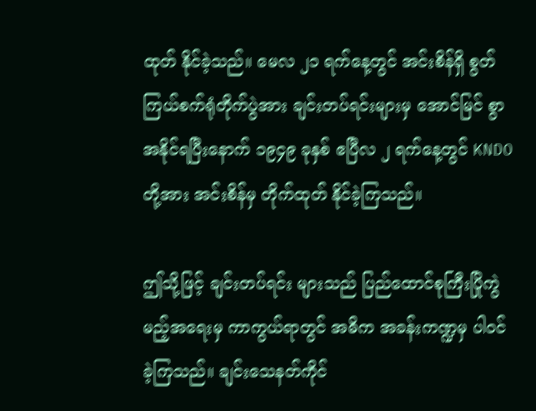ထုတ် နိုင်ခဲ့သည်။ မေလ ၂၁ ရက်နေ့တွင် အင်းစိန်ရှိ စွတ်ကြယ်စက်ရုံတိုက်ပွဲအား ချင်းတပ်ရင်းများမှ အောင်မြင် စွာ အနိုင်ရပြီးနောက် ၁၉၄၉ ခုနှစ် ဧပြီလ ၂ ရက်နေ့တွင် KNDO တို့အား အင်းစိန်မှ တိုက်ထုတ် နိုင်ခဲ့ကြသည်။

ဤသို့ဖြင့် ချင်းတပ်ရင်း များသည် ပြည်ထောင်စုကြီးပြိုကွဲမည့်အရေးမှ ကာကွယ်ရာတွင် အဓိက အခန်းကဏ္ဍမှ ပါဝင်ခဲ့ကြသည်။ ချင်းသေနတ်ကိုင်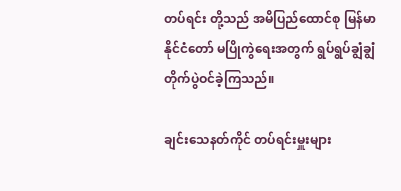တပ်ရင်း တို့သည် အမိပြည်ထောင်စု မြန်မာ နိုင်ငံတော် မပြိုကွဲရေးအတွက် ရွပ်ရွပ်ချွံချွံ တိုက်ပွဲဝင်ခဲ့ကြသည်။

ချင်းသေနတ်ကိုင် တပ်ရင်းမှူးများ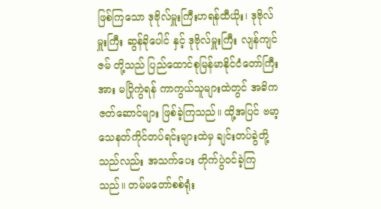ဖြစ်ကြသော ဒုဗိုလ်မှူးကြီးဟရန်ထီယိုး၊ ဒုဗိုလ်မှူးကြီး ဆွန်ခိုပေါင် နှင့် ဒုဗိုလ်မှူးကြီး လျန်ကျင်ဇမ် တို့သည် ပြည်ထောင်စုမြန်မာနိုင်ငံတော်ကြီးအား မပြိုကွဲရန် ကာကွယ်သူများထဲတွင် အဓိကဇတ်ဆောင်များ ဖြစ်ခဲ့ကြသည်။ ထို့အပြင် ဗမာ့ သေနတ်ကိုင်တပ်ရင်းများထဲမှ ချင်းတပ်ခွဲတို့သည်လည်း အသက်ပေး တိုက်ပွဲဝင်ခဲ့ကြသည်။ တမ်မတော်စစ်ရုံး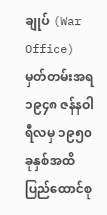ချုပ် (War Office) မှတ်တမ်းအရ ၁၉၄၈ ဇန်နဝါရီလမှ ၁၉၅၀ ခုနှစ်အထိ ပြည်ထောင်စု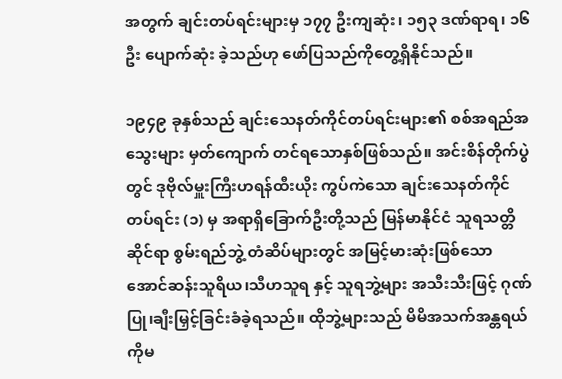အတွက် ချင်းတပ်ရင်းများမှ ၁၇၇ ဦးကျဆုံး၊ ၁၅၃ ဒဏ်ရာရ၊ ၁၆ဦး ပျောက်ဆုံး ခဲ့သည်ဟု ဖော်ပြသည်ကိုတွေ့ရှိနိုင်သည်။

၁၉၄၉ ခုနှစ်သည် ချင်းသေနတ်ကိုင်တပ်ရင်းများ၏ စစ်အရည်အသွေးများ မှတ်ကျောက် တင်ရသောနှစ်ဖြစ်သည်။ အင်းစိန်တိုက်ပွဲတွင် ဒုဗိုလ်မှူးကြီးဟရန်ထီးယိုး ကွပ်ကဲသော ချင်းသေနတ်ကိုင်တပ်ရင်း (၁) မှ အရာရှိခြောက်ဦးတို့သည် မြန်မာနိုင်ငံ သူရသတ္တိဆိုင်ရာ စွမ်းရည်ဘွဲ့ တံဆိပ်များတွင် အမြင့်မားဆုံးဖြစ်သော အောင်ဆန်းသူရိယ၊သီဟသူရ နှင့် သူရဘွဲ့များ အသီးသီးဖြင့် ဂုဏ်ပြု၊ချီးမြှင့်ခြင်းခံခဲ့ရသည်။ ထိုဘွဲ့များသည် မိမိအသက်အန္တရယ် ကိုမ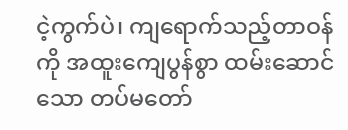ငဲ့ကွက်ပဲ၊ ကျရောက်သည့်တာဝန်ကို အထူးကျေပွန်စွာ ထမ်းဆောင်သော တပ်မတော်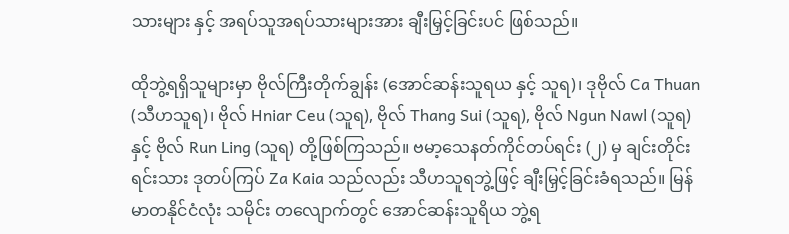သားများ နှင့် အရပ်သူအရပ်သားများအား ချီးမြှင့်ခြင်းပင် ဖြစ်သည်။

ထိုဘွဲ့ရရှိသူများမှာ ဗိုလ်ကြီးတိုက်ချွန်း (အောင်ဆန်းသူရယ နှင့် သူရ)၊ ဒုဗိုလ် Ca Thuan (သီဟသူရ)၊ ဗိုလ် Hniar Ceu (သူရ), ဗိုလ် Thang Sui (သူရ), ဗိုလ် Ngun Nawl (သူရ) နှင့် ဗိုလ် Run Ling (သူရ) တို့ဖြစ်ကြသည်။ ဗမာ့သေနတ်ကိုင်တပ်ရင်း (၂) မှ ချင်းတိုင်းရင်းသား ဒုတပ်ကြပ် Za Kaia သည်လည်း သီဟသူရဘွဲ့ဖြင့် ချီးမြှင့်ခြင်းခံရသည်။ မြန်မာတနိုင်ငံလုံး သမိုင်း တလျောက်တွင် အောင်ဆန်းသူရိယ ဘွဲ့ရ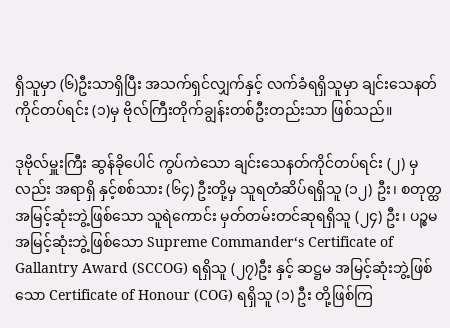ရှိသူမှာ (၆)ဦးသာရှိပြီး အသက်ရှင်လျှက်နှင့် လက်ခံရရှိသူမှာ ချင်းသေနတ်ကိုင်တပ်ရင်း (၁)မှ ဗိုလ်ကြီးတိုက်ချွန်းတစ်ဦးတည်းသာ ဖြစ်သည်။

ဒုဗိုလ်မှူးကြီး ဆွန်ခိုပေါင် ကွပ်ကဲသော ချင်းသေနတ်ကိုင်တပ်ရင်း (၂) မှလည်း အရာရှိ နှင့်စစ်သား (၆၄) ဦးတို့မှ သူရတံဆိပ်ရရှိသူ (၁၂) ဦး၊ စတုတ္ထအမြင့်ဆုံးဘွဲ့ဖြစ်သော သူရဲကောင်း မှတ်တမ်းတင်ဆုရရှိသူ (၂၄) ဦး၊ ပဉ္စမ အမြင့်ဆုံးဘွဲ့ဖြစ်သော Supreme Commander‘s Certificate of Gallantry Award (SCCOG) ရရှိသူ (၂၇)ဦး နှင့် ဆဋ္ဌမ အမြင့်ဆုံးဘွဲ့ဖြစ်သော Certificate of Honour (COG) ရရှိသူ (၁) ဦး တို့ဖြစ်ကြ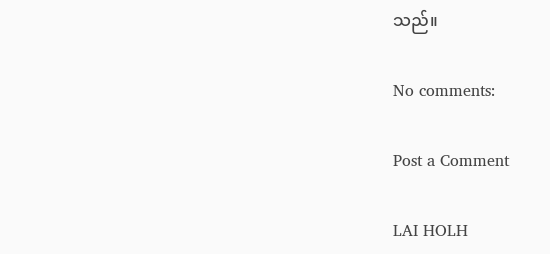သည်။

No comments:

Post a Comment

LAI HOLH